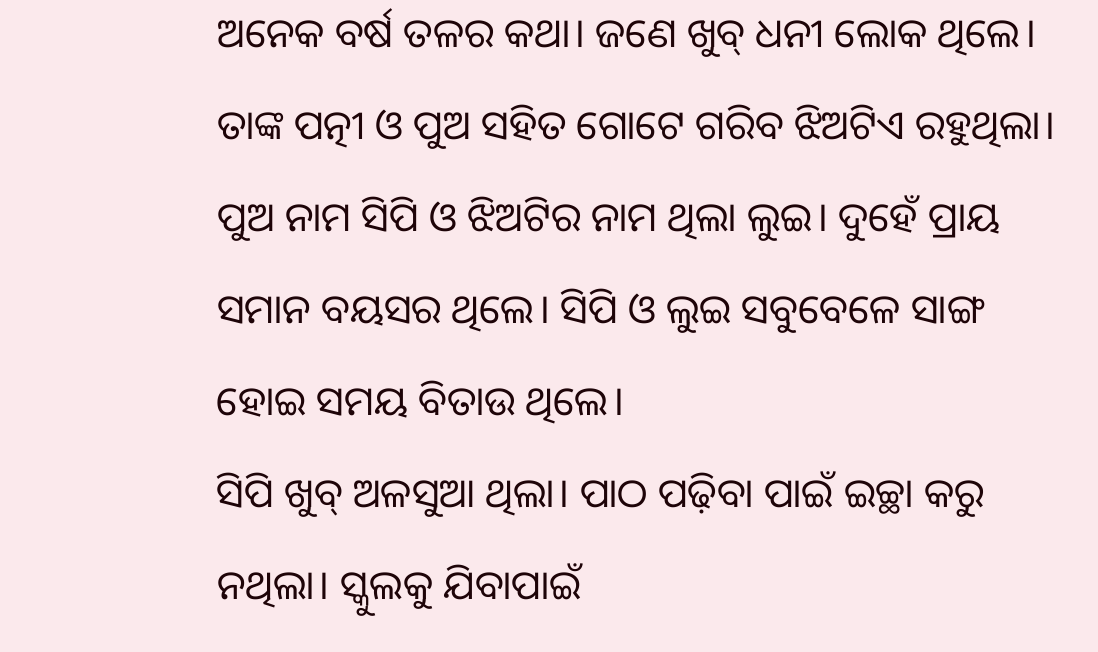ଅନେକ ବର୍ଷ ତଳର କଥା। ଜଣେ ଖୁବ୍ ଧନୀ ଲୋକ ଥିଲେ। ତାଙ୍କ ପତ୍ନୀ ଓ ପୁଅ ସହିତ ଗୋଟେ ଗରିବ ଝିଅଟିଏ ରହୁଥିଲା। ପୁଅ ନାମ ସିପି ଓ ଝିଅଟିର ନାମ ଥିଲା ଲୁଇ। ଦୁହେଁ ପ୍ରାୟ ସମାନ ବୟସର ଥିଲେ। ସିପି ଓ ଲୁଇ ସବୁବେଳେ ସାଙ୍ଗ ହୋଇ ସମୟ ବିତାଉ ଥିଲେ।
ସିପି ଖୁବ୍ ଅଳସୁଆ ଥିଲା। ପାଠ ପଢ଼ିବା ପାଇଁ ଇଚ୍ଛା କରୁ ନଥିଲା। ସ୍କୁଲକୁ ଯିବାପାଇଁ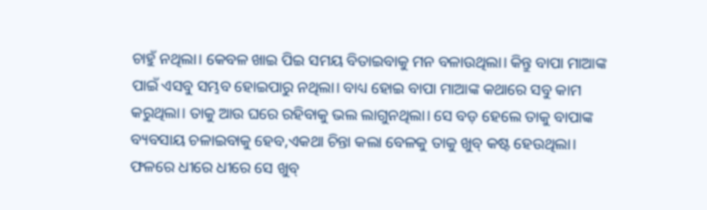ଚାହୁଁ ନଥିଲା। କେବଳ ଖାଇ ପିଇ ସମୟ ବିତାଇବାକୁ ମନ ବଳାଉଥିଲା। କିନ୍ତୁ ବାପା ମାଆଙ୍କ ପାଇଁ ଏସବୁ ସମ୍ଭବ ହୋଇପାରୁ ନଥିଲା। ବାଧ୍ୟ ହୋଇ ବାପା ମାଆଙ୍କ କଥାରେ ସବୁ କାମ କରୁଥିଲା। ତାକୁ ଆଉ ଘରେ ରହିବାକୁ ଭଲ ଲାଗୁନଥିଲା। ସେ ବଡ଼ ହେଲେ ତାକୁ ବାପାଙ୍କ ବ୍ୟବସାୟ ଚଳାଇବାକୁ ହେବ,ଏକଥା ଚିନ୍ତା କଲା ବେଳକୁ ତାକୁ ଖୁବ୍ କଷ୍ଟ ହେଉଥିଲା।
ଫଳରେ ଧୀରେ ଧୀରେ ସେ ଖୁବ୍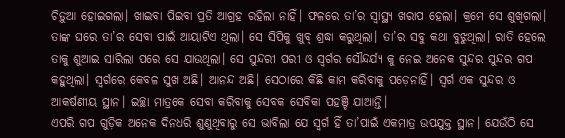ଚିଡ଼ୁଆ ହୋଇଗଲା। ଖାଇବା ପିଇବା ପ୍ରତି ଆଗ୍ରହ ରହିଲା ନାହିଁ। ଫଳରେ ତା’ର ସ୍ୱାସ୍ଥ୍ୟ ଖରାପ ହେଲା। କ୍ରମେ ସେ ଶୁଖିଗଲା।
ତାଙ୍କ ଘରେ ତା’ର ସେବା ପାଇଁ ଆୟାଟିଏ ଥିଲା। ସେ ସିପିକୁ ଖୁବ୍ ଶ୍ରଦ୍ଧା କରୁଥିଲା। ତା’ର ସବୁ କଥା ବୁଝୁଥିଲା। ରାତି ହେଲେ ତାକୁ ଶୁଆଇ ସାରିଲା ପରେ ସେ ଯାଉଥିଲା। ସେ ସୁନ୍ଦରୀ ପରୀ ଓ ସ୍ୱର୍ଗର ସୌନ୍ଦର୍ଯ୍ୟ କୁ ନେଇ ଅନେକ ସୁନ୍ଦର ସୁନ୍ଦର ଗପ କହୁଥିଲା। ସ୍ୱର୍ଗରେ କେବଳ ସୁଖ ଅଛି। ଆନନ୍ଦ ଅଛି। ସେଠାରେ କିଛି କାମ କରିବାକୁ ପଡ଼େନାହିଁ। ସ୍ୱର୍ଗ ଏକ ସୁନ୍ଦର ଓ ଆକର୍ଷଣୀୟ ସ୍ଥାନ। ଇଚ୍ଛା ମାତ୍ରକେ ସେବା କରିବାକୁ ସେବକ ସେବିକା ପହଞ୍ଚି ଯାଆନ୍ତି।
ଏପରି ଗପ ଗୁଡ଼ିକ ଅନେକ ଦିନଧରି ଶୁଣୁଥିବାରୁ ସେ ଭାବିଲା ଯେ ସ୍ୱର୍ଗ ହିଁ ତା’ପାଇଁ ଏକମାତ୍ର ଉପଯୁକ୍ତ ସ୍ଥାନ। ଯେଉଁଠି ସେ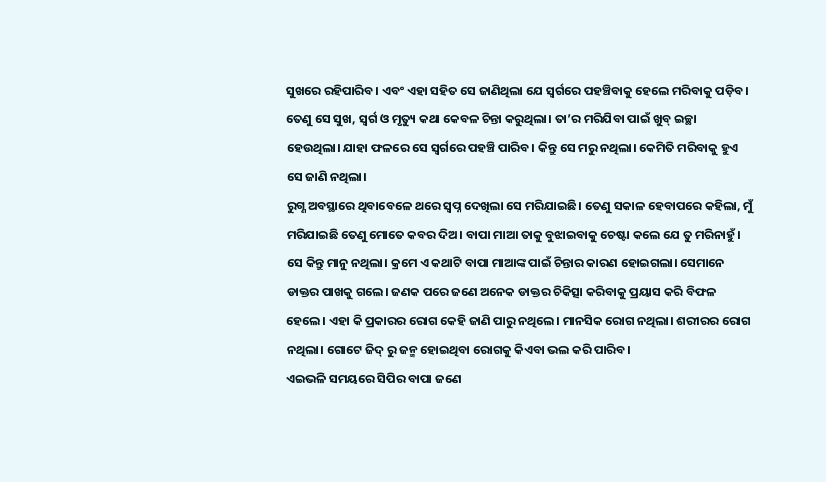ସୁଖରେ ରହିପାରିବ। ଏବଂ ଏହା ସହିତ ସେ ଜାଣିଥିଲା ଯେ ସ୍ୱର୍ଗରେ ପହଞ୍ଚିବାକୁ ହେଲେ ମରିବାକୁ ପଡ଼ିବ। ତେଣୁ ସେ ସୁଖ, ସ୍ୱର୍ଗ ଓ ମୃତ୍ୟୁ କଥା କେବଳ ଚିନ୍ତା କରୁଥିଲା। ତା’ର ମରିଯିବା ପାଇଁ ଖୁବ୍ ଇଚ୍ଛା ହେଉଥିଲା। ଯାହା ଫଳରେ ସେ ସ୍ୱର୍ଗରେ ପହଞ୍ଚି ପାରିବ। କିନ୍ତୁ ସେ ମରୁ ନଥିଲା। କେମିତି ମରିବାକୁ ହୁଏ ସେ ଜାଣି ନଥିଲା।
ରୁଗ୍ଣ ଅବସ୍ଥାରେ ଥିବାବେଳେ ଥରେ ସ୍ୱପ୍ନ ଦେଖିଲା ସେ ମରିଯାଇଛି। ତେଣୁ ସକାଳ ହେବାପରେ କହିଲା, ମୁଁ ମରିଯାଇଛି ତେଣୁ ମୋତେ କବର ଦିଅ। ବାପା ମାଆ ତାକୁ ବୁଝାଇବାକୁ ଚେଷ୍ଟା କଲେ ଯେ ତୁ ମରିନାହୁଁ। ସେ କିନ୍ତୁ ମାନୁ ନଥିଲା। କ୍ରମେ ଏ କଥାଟି ବାପା ମାଆଙ୍କ ପାଇଁ ଚିନ୍ତାର କାରଣ ହୋଇଗଲା। ସେମାନେ ଡାକ୍ତର ପାଖକୁ ଗଲେ। ଜଣକ ପରେ ଜଣେ ଅନେକ ଡାକ୍ତର ଚିକିତ୍ସା କରିବାକୁ ପ୍ରୟାସ କରି ବିଫଳ ହେଲେ। ଏହା କି ପ୍ରକାରର ରୋଗ କେହି ଜାଣି ପାରୁ ନଥିଲେ। ମାନସିକ ରୋଗ ନଥିଲା। ଶରୀରର ରୋଗ ନଥିଲା। ଗୋଟେ ଜିଦ୍ ରୁ ଜନ୍ମ ହୋଇଥିବା ରୋଗକୁ କିଏବା ଭଲ କରି ପାରିବ।
ଏଇଭଳି ସମୟରେ ସିପିର ବାପା ଜଣେ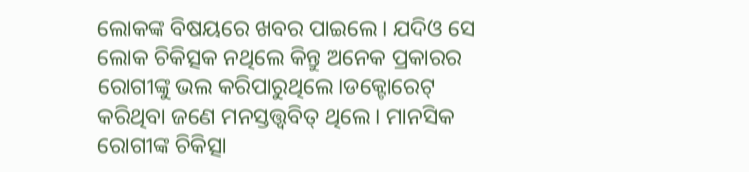ଲୋକଙ୍କ ବିଷୟରେ ଖବର ପାଇଲେ। ଯଦିଓ ସେ ଲୋକ ଚିକିତ୍ସକ ନଥିଲେ କିନ୍ତୁ ଅନେକ ପ୍ରକାରର ରୋଗୀଙ୍କୁ ଭଲ କରିପାରୁଥିଲେ।ଡକ୍ଟୋରେଟ୍ କରିଥିବା ଜଣେ ମନସ୍ତତ୍ତ୍ୱବିତ୍ ଥିଲେ। ମାନସିକ ରୋଗୀଙ୍କ ଚିକିତ୍ସା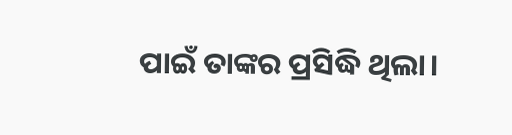ପାଇଁ ତାଙ୍କର ପ୍ରସିଦ୍ଧି ଥିଲା।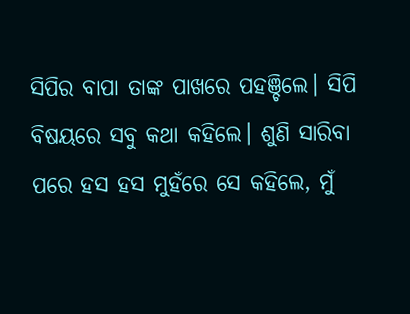ସିପିର ବାପା ତାଙ୍କ ପାଖରେ ପହଞ୍ଚିଲେ। ସିପି ବିଷୟରେ ସବୁ କଥା କହିଲେ। ଶୁଣି ସାରିବା ପରେ ହସ ହସ ମୁହଁରେ ସେ କହିଲେ, ମୁଁ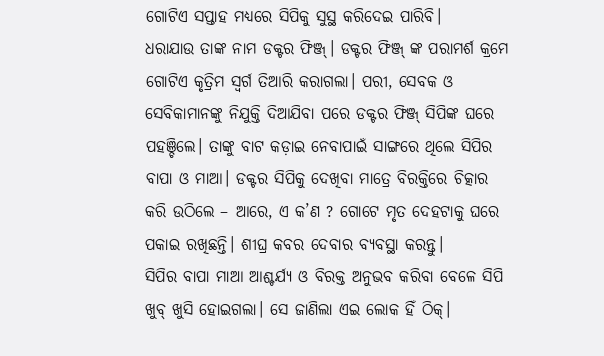ଗୋଟିଏ ସପ୍ତାହ ମଧ୍ୟରେ ସିପିକୁ ସୁସ୍ଥ କରିଦେଇ ପାରିବି।
ଧରାଯାଉ ତାଙ୍କ ନାମ ଡକ୍ଟର ଫିଞ୍ଜ୍। ଡକ୍ଟର ଫିଞ୍ଜ୍ ଙ୍କ ପରାମର୍ଶ କ୍ରମେ ଗୋଟିଏ କୃତ୍ରିମ ସ୍ୱର୍ଗ ତିଆରି କରାଗଲା। ପରୀ, ସେବକ ଓ ସେବିକାମାନଙ୍କୁ ନିଯୁକ୍ତି ଦିଆଯିବା ପରେ ଡକ୍ଟର ଫିଞ୍ଜ୍ ସିପିଙ୍କ ଘରେ ପହଞ୍ଚିଲେ। ତାଙ୍କୁ ବାଟ କଡ଼ାଇ ନେବାପାଇଁ ସାଙ୍ଗରେ ଥିଲେ ସିପିର ବାପା ଓ ମାଆ। ଡକ୍ଟର ସିପିକୁ ଦେଖିବା ମାତ୍ରେ ବିରକ୍ତିରେ ଚିତ୍କାର କରି ଉଠିଲେ – ଆରେ, ଏ କ’ଣ ? ଗୋଟେ ମୃତ ଦେହଟାକୁ ଘରେ ପକାଇ ରଖିଛନ୍ତି। ଶୀଘ୍ର କବର ଦେବାର ବ୍ୟବସ୍ଥା କରନ୍ତୁ।
ସିପିର ବାପା ମାଆ ଆଶ୍ଚର୍ଯ୍ୟ ଓ ବିରକ୍ତ ଅନୁଭବ କରିବା ବେଳେ ସିପି ଖୁବ୍ ଖୁସି ହୋଇଗଲା। ସେ ଜାଣିଲା ଏଇ ଲୋକ ହିଁ ଠିକ୍।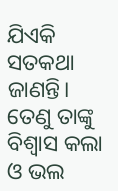ଯିଏକି ସତକଥା ଜାଣନ୍ତି। ତେଣୁ ତାଙ୍କୁ ବିଶ୍ୱାସ କଲା ଓ ଭଲ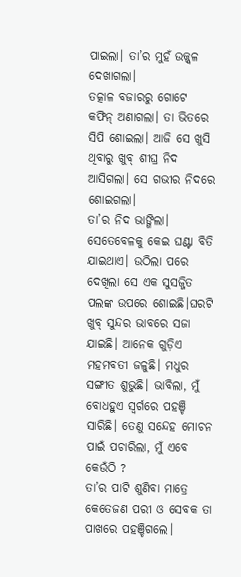ପାଇଲା। ତା’ର ମୁହଁ ଉଜ୍ଜ୍ୱଳ ଦେଖାଗଲା।
ତତ୍କାଳ ବଜାରରୁ ଗୋଟେ କଫିନ୍ ଅଣାଗଲା। ତା ଭିତରେ ସିପି ଶୋଇଲା। ଆଜି ସେ ଖୁସି ଥିବାରୁ ଖୁବ୍ ଶୀଘ୍ର ନିଦ ଆସିଗଲା। ସେ ଗଭୀର ନିଦରେ ଶୋଇଗଲା।
ତା’ର ନିଦ ଭାଙ୍ଗିଲା। ସେତେବେଳକୁ କେଇ ଘଣ୍ଟା ବିତି ଯାଇଥାଏ। ଉଠିଲା ପରେ ଦେଖିଲା ସେ ଏକ ସୁସଜ୍ଜିତ ପଲଙ୍କ ଉପରେ ଶୋଇଛି।ଘରଟି ଖୁବ୍ ସୁନ୍ଦର ଭାବରେ ସଜା ଯାଇଛି। ଆନେକ ଗୁଡ଼ିଏ ମହମବତୀ ଜଳୁଛି। ମଧୁର ସଙ୍ଗୀତ ଶୁଭୁଛି। ଭାବିଲା, ମୁଁ ବୋଧହୁଏ ସ୍ୱର୍ଗରେ ପହଞ୍ଚି ସାରିଛି। ତେଣୁ ସନ୍ଦେହ ମୋଚନ ପାଇଁ ପଚାରିଲା, ମୁଁ ଏବେ କେଉଁଠି ?
ତା’ର ପାଟି ଶୁଣିବା ମାତ୍ରେ କେତେଜଣ ପରୀ ଓ ସେବକ ତା ପାଖରେ ପହଞ୍ଚିଗଲେ।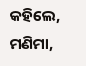କହିଲେ, ମଣିମା,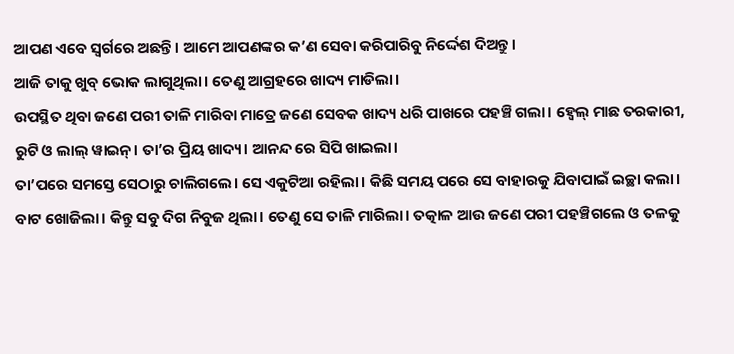ଆପଣ ଏବେ ସ୍ୱର୍ଗରେ ଅଛନ୍ତି। ଆମେ ଆପଣଙ୍କର କ’ଣ ସେବା କରିପାରିବୁ ନିର୍ଦ୍ଦେଶ ଦିଅନ୍ତୁ।
ଆଜି ତାକୁ ଖୁବ୍ ଭୋକ ଲାଗୁଥିଲା। ତେଣୁ ଆଗ୍ରହରେ ଖାଦ୍ୟ ମାଡିଲା।
ଉପସ୍ଥିତ ଥିବା ଜଣେ ପରୀ ତାଳି ମାରିବା ମାତ୍ରେ ଜଣେ ସେବକ ଖାଦ୍ୟ ଧରି ପାଖରେ ପହଞ୍ଚି ଗଲା। ହ୍ୱେଲ୍ ମାଛ ତରକାରୀ, ରୁଟି ଓ ଲାଲ୍ ୱାଇନ୍। ତା’ର ପ୍ରିୟ ଖାଦ୍ୟ। ଆନନ୍ଦ ରେ ସିପି ଖାଇଲା।
ତା’ପରେ ସମସ୍ତେ ସେଠାରୁ ଚାଲିଗଲେ। ସେ ଏକୁଟିଆ ରହିଲା। କିଛି ସମୟ ପରେ ସେ ବାହାରକୁ ଯିବାପାଇଁ ଇଚ୍ଛା କଲା। ବାଟ ଖୋଜିଲା। କିନ୍ତୁ ସବୁ ଦିଗ ନିବୁଜ ଥିଲା। ତେଣୁ ସେ ତାଳି ମାରିଲା। ତତ୍କାଳ ଆଉ ଜଣେ ପରୀ ପହଞ୍ଚିଗଲେ ଓ ତଳକୁ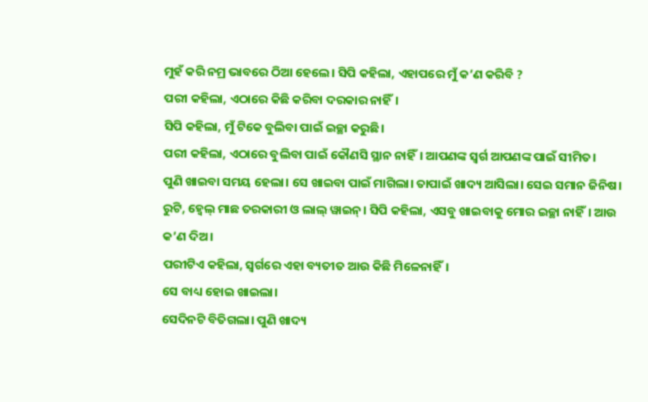ମୁହଁ କରି ନମ୍ର ଭାବରେ ଠିଆ ହେଲେ। ସିପି କହିଲା, ଏହାପରେ ମୁଁ କ’ଣ କରିବି ?
ପରୀ କହିଲା, ଏଠାରେ କିଛି କରିବା ଦରକାର ନାହିଁ।
ସିପି କହିଲା, ମୁଁ ଟିକେ ବୁଲିବା ପାଇଁ ଇଚ୍ଛା କରୁଛି।
ପରୀ କହିଲା, ଏଠାରେ ବୁଲିବା ପାଇଁ କୌଣସି ସ୍ଥାନ ନାହିଁ। ଆପଣଙ୍କ ସ୍ୱର୍ଗ ଆପଣଙ୍କ ପାଇଁ ସୀମିତ।
ପୁଣି ଖାଇବା ସମୟ ହେଲା। ସେ ଖାଇବା ପାଇଁ ମାଗିଲା। ତାପାଇଁ ଖାଦ୍ୟ ଆସିଲା। ସେଇ ସମାନ ଜିନିଷ। ରୁଟି, ହ୍ୱେଲ୍ ମାଛ ତରକାରୀ ଓ ଲାଲ୍ ୱାଇନ୍। ସିପି କହିଲା, ଏସବୁ ଖାଇବାକୁ ମୋର ଇଚ୍ଛା ନାହିଁ। ଆଉ କ’ଣ ଦିଅ।
ପରୀଟିଏ କହିଲା, ସ୍ୱର୍ଗରେ ଏହା ବ୍ୟତୀତ ଆଉ କିଛି ମିଳେନାହିଁ।
ସେ ବାଧ୍ୟ ହୋଇ ଖାଇଲା।
ସେଦିନଟି ବିତିଗଲା। ପୁଣି ଖାଦ୍ୟ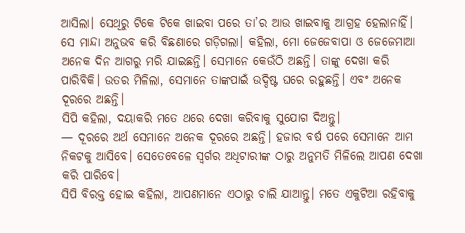ଆସିଲା। ସେଥିରୁ ଟିକେ ଟିକେ ଖାଇବା ପରେ ତା’ର ଆଉ ଖାଇବାକୁ ଆଗ୍ରହ ହେଲାନାହିଁ। ସେ ମାନ୍ଦା ଅନୁଭବ କରି ବିଛଣାରେ ଗଡ଼ିଗଲା। କହିଲା, ମୋ ଜେଜେବାପା ଓ ଜେଜେମାଆ ଅନେକ ଦିନ ଆଗରୁ ମରି ଯାଇଛନ୍ତି। ସେମାନେ କେଉଁଠି ଅଛନ୍ତି। ତାଙ୍କୁ ଦେଖା କରି ପାରିବିକି। ଉତର ମିଳିଲା, ସେମାନେ ତାଙ୍କପାଇଁ ଉଦ୍ଦିଷ୍ଟ ଘରେ ରହୁଛନ୍ତି। ଏବଂ ଅନେକ ଦୂରରେ ଅଛନ୍ତି।
ସିପି କହିଲା, ଦୟାକରି ମତେ ଥରେ ଦେଖା କରିବାକୁ ସୁଯୋଗ ଦିଅନ୍ତୁ।
— ଦୂରରେ ଅର୍ଥ ସେମାନେ ଅନେକ ଦୂରରେ ଅଛନ୍ତି। ହଜାର ବର୍ଷ ପରେ ସେମାନେ ଆମ ନିକଟକୁ ଆସିବେ। ସେତେବେଳେ ସ୍ୱର୍ଗର ଅଧିଟାରୀଙ୍କ ଠାରୁ ଅନୁମତି ମିଳିଲେ ଆପଣ ଦେଖା କରି ପାରିବେ।
ସିପି ବିରକ୍ତ ହୋଇ କହିଲା, ଆପଣମାନେ ଏଠାରୁ ଚାଲି ଯାଆନ୍ତୁ। ମତେ ଏକୁଟିଆ ରହିବାକୁ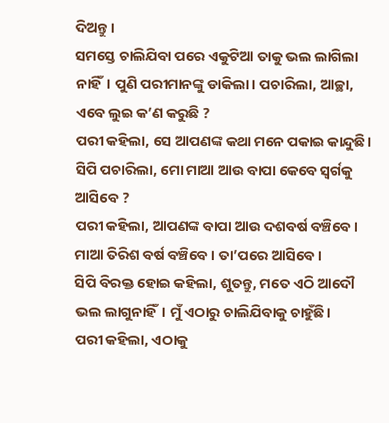ଦିଅନ୍ତୁ।
ସମସ୍ତେ ଚାଲିଯିବା ପରେ ଏକୁଟିଆ ତାକୁ ଭଲ ଲାଗିଲା ନାହିଁ। ପୁଣି ପରୀମାନଙ୍କୁ ଡାକିଲା। ପଚାରିଲା, ଆଚ୍ଛା, ଏବେ ଲୁଇ କ’ଣ କରୁଛି ?
ପରୀ କହିଲା, ସେ ଆପଣଙ୍କ କଥା ମନେ ପକାଇ କାନ୍ଦୁଛି।
ସିପି ପଚାରିଲା, ମୋ ମାଆ ଆଉ ବାପା କେବେ ସ୍ୱର୍ଗକୁ ଆସିବେ ?
ପରୀ କହିଲା, ଆପଣଙ୍କ ବାପା ଆଉ ଦଶବର୍ଷ ବଞ୍ଚିବେ। ମାଆ ତିରିଶ ବର୍ଷ ବଞ୍ଚିବେ। ତା’ପରେ ଆସିବେ।
ସିପି ବିରକ୍ତ ହୋଇ କହିଲା, ଶୁତନ୍ତୁ, ମତେ ଏଠି ଆଦୌ ଭଲ ଲାଗୁନାହିଁ। ମୁଁ ଏଠାରୁ ଚାଲିଯିବାକୁ ଚାହୁଁଛି।
ପରୀ କହିଲା, ଏଠାକୁ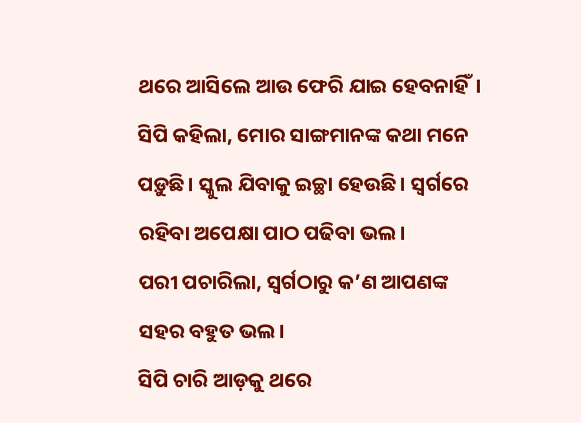ଥରେ ଆସିଲେ ଆଉ ଫେରି ଯାଇ ହେବନାହିଁ।
ସିପି କହିଲା, ମୋର ସାଙ୍ଗମାନଙ୍କ କଥା ମନେ ପଡ଼ୁଛି। ସ୍କୁଲ ଯିବାକୁ ଇଚ୍ଛା ହେଉଛି। ସ୍ୱର୍ଗରେ ରହିବା ଅପେକ୍ଷା ପାଠ ପଢିବା ଭଲ।
ପରୀ ପଚାରିଲା, ସ୍ୱର୍ଗଠାରୁ କ’ଣ ଆପଣଙ୍କ ସହର ବହୁତ ଭଲ।
ସିପି ଚାରି ଆଡ଼କୁ ଥରେ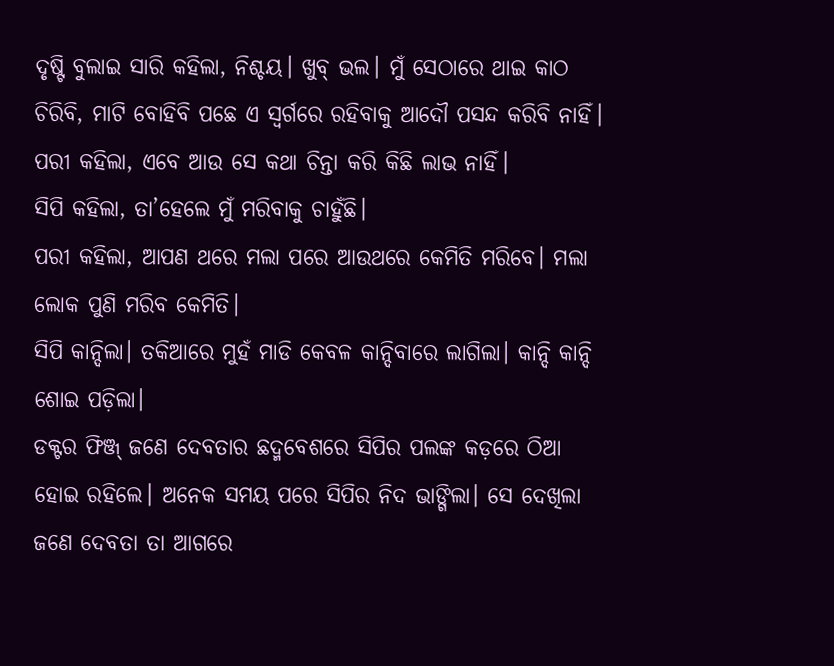ଦୃଷ୍ଟି ବୁଲାଇ ସାରି କହିଲା, ନିଶ୍ଚୟ। ଖୁବ୍ ଭଲ। ମୁଁ ସେଠାରେ ଥାଇ କାଠ ଚିରିବି, ମାଟି ବୋହିବି ପଛେ ଏ ସ୍ୱର୍ଗରେ ରହିବାକୁ ଆଦୌ ପସନ୍ଦ କରିବି ନାହିଁ।
ପରୀ କହିଲା, ଏବେ ଆଉ ସେ କଥା ଚିନ୍ତା କରି କିଛି ଲାଭ ନାହିଁ।
ସିପି କହିଲା, ତା’ହେଲେ ମୁଁ ମରିବାକୁ ଚାହୁଁଛି।
ପରୀ କହିଲା, ଆପଣ ଥରେ ମଲା ପରେ ଆଉଥରେ କେମିତି ମରିବେ। ମଲା ଲୋକ ପୁଣି ମରିବ କେମିତି।
ସିପି କାନ୍ଦିଲା। ତକିଆରେ ମୁହଁ ମାଡି କେବଳ କାନ୍ଦିବାରେ ଲାଗିଲା। କାନ୍ଦି କାନ୍ଦି ଶୋଇ ପଡ଼ିଲା।
ଡକ୍ଟର ଫିଞ୍ଜ୍ ଜଣେ ଦେବତାର ଛଦ୍ମବେଶରେ ସିପିର ପଲଙ୍କ କଡ଼ରେ ଠିଆ ହୋଇ ରହିଲେ। ଅନେକ ସମୟ ପରେ ସିପିର ନିଦ ଭାଙ୍ଗିଲା। ସେ ଦେଖିଲା ଜଣେ ଦେବତା ତା ଆଗରେ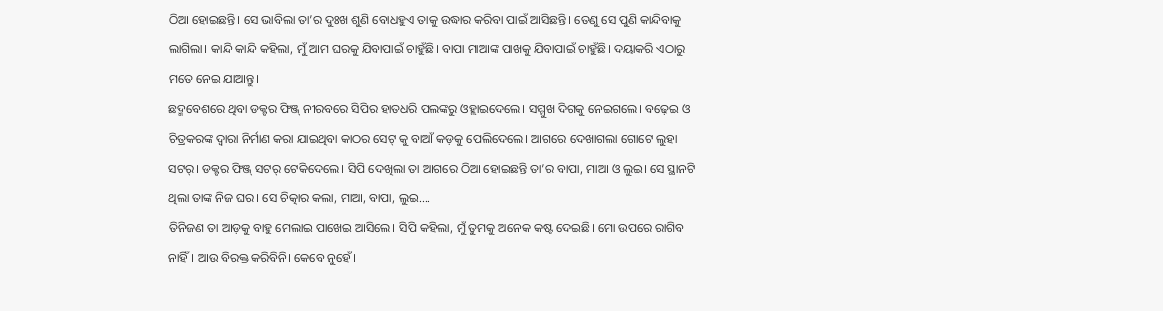ଠିଆ ହୋଇଛନ୍ତି। ସେ ଭାବିଲା ତା’ର ଦୁଃଖ ଶୁଣି ବୋଧହୁଏ ତାକୁ ଉଦ୍ଧାର କରିବା ପାଇଁ ଆସିଛନ୍ତି। ତେଣୁ ସେ ପୁଣି କାନ୍ଦିବାକୁ ଲାଗିଲା। କାନ୍ଦି କାନ୍ଦି କହିଲା, ମୁଁ ଆମ ଘରକୁ ଯିବାପାଇଁ ଚାହୁଁଛି। ବାପା ମାଆଙ୍କ ପାଖକୁ ଯିବାପାଇଁ ଚାହୁଁଛି। ଦୟାକରି ଏଠାରୁ ମତେ ନେଇ ଯାଆନ୍ତୁ।
ଛଦ୍ମବେଶରେ ଥିବା ଡକ୍ଟର ଫିଞ୍ଜ୍ ନୀରବରେ ସିପିର ହାତଧରି ପଲଙ୍କରୁ ଓହ୍ଲାଇଦେଲେ। ସମ୍ମୁଖ ଦିଗକୁ ନେଇଗଲେ। ବଢ଼େଇ ଓ ଚିତ୍ରକରଙ୍କ ଦ୍ୱାରା ନିର୍ମାଣ କରା ଯାଇଥିବା କାଠର ସେଟ୍ କୁ ବାଆଁ କଡ଼କୁ ପେଲିଦେଲେ। ଆଗରେ ଦେଖାଗଲା ଗୋଟେ ଲୁହା ସଟର୍। ଡକ୍ଟର ଫିଞ୍ଜ୍ ସଟର୍ ଟେକିଦେଲେ। ସିପି ଦେଖିଲା ତା ଆଗରେ ଠିଆ ହୋଇଛନ୍ତି ତା’ର ବାପା, ମାଆ ଓ ଲୁଇ। ସେ ସ୍ଥାନଟି ଥିଲା ତାଙ୍କ ନିଜ ଘର। ସେ ଚିତ୍କାର କଲା, ମାଆ, ବାପା, ଲୁଇ….
ତିନିଜଣ ତା ଆଡ଼କୁ ବାହୁ ମେଲାଇ ପାଖେଇ ଆସିଲେ। ସିପି କହିଲା, ମୁଁ ତୁମକୁ ଅନେକ କଷ୍ଟ ଦେଇଛି। ମୋ ଉପରେ ରାଗିବ ନାହିଁ। ଆଉ ବିରକ୍ତ କରିବିନି। କେବେ ନୁହେଁ।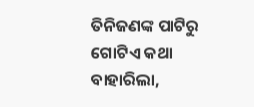ତିନିଜଣଙ୍କ ପାଟିରୁ ଗୋଟିଏ କଥା ବାହାରିଲା,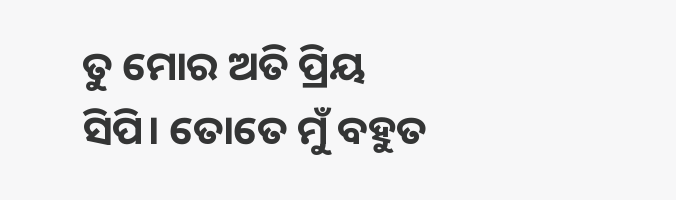ତୁ ମୋର ଅତି ପ୍ରିୟ ସିପି। ତୋତେ ମୁଁ ବହୁତ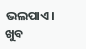ଭଲପାଏ।
ଖୁବ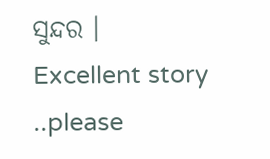ସୁନ୍ଦର ।
Excellent story ..please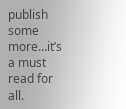publish some more…it’s a must read for all.